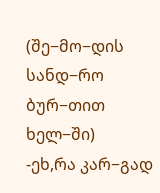(შე−მო−დის სანდ−რო ბურ−თით ხელ−ში)
-ეხ,რა კარ−გად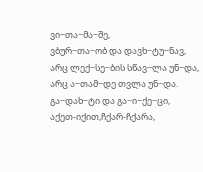ვი−თა−მა−შე,
ვბურ−თა−ობ და დავხ−ტუ−ნავ,
არც ლექ−სე−ბის სწავ−ლა უნ−და,
არც ა−თამ−დე თვლა უნ−და.
გა−დახ−ტი და გა−ი−ქე−ცი,
აქეთ-იქით,ჩქარ-ჩქარა,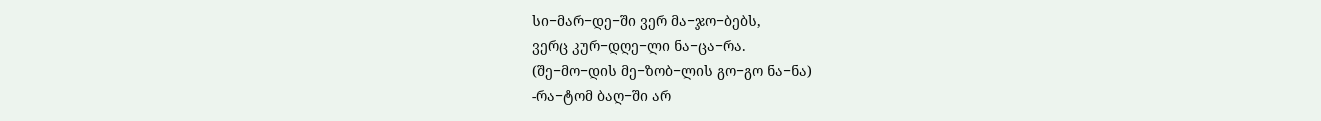სი−მარ−დე−ში ვერ მა−ჯო−ბებს,
ვერც კურ−დღე−ლი ნა−ცა−რა.
(შე−მო−დის მე−ზობ−ლის გო−გო ნა−ნა)
-რა−ტომ ბაღ−ში არ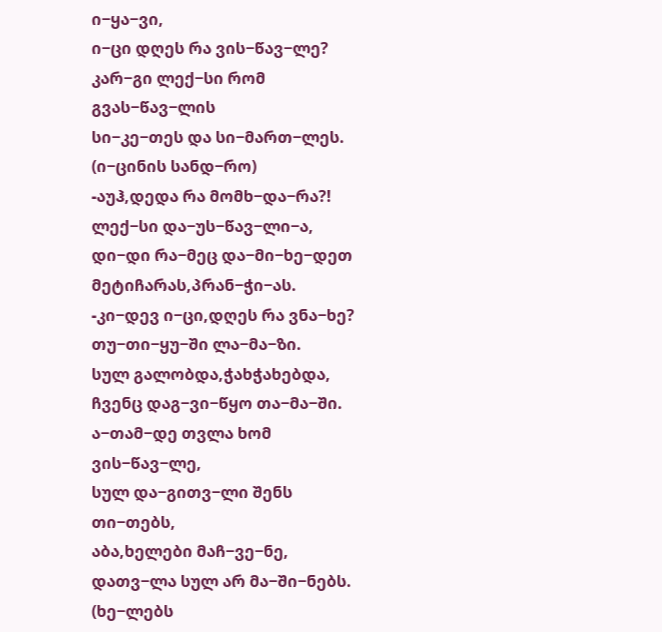ი−ყა−ვი,
ი−ცი დღეს რა ვის−წავ−ლე?
კარ−გი ლექ−სი რომ გვას−წავ−ლის
სი−კე−თეს და სი−მართ−ლეს.
(ი−ცინის სანდ−რო)
-აუჰ,დედა რა მომხ−და−რა?!
ლექ−სი და−უს−წავ−ლი−ა,
დი−დი რა−მეც და−მი−ხე−დეთ
მეტიჩარას,პრან−ჭი−ას.
-კი−დევ ი−ცი,დღეს რა ვნა−ხე?
თუ−თი−ყუ−ში ლა−მა−ზი.
სულ გალობდა,ჭახჭახებდა,
ჩვენც დაგ−ვი−წყო თა−მა−ში.
ა−თამ−დე თვლა ხომ ვის−წავ−ლე,
სულ და−გითვ−ლი შენს თი−თებს,
აბა,ხელები მაჩ−ვე−ნე,
დათვ−ლა სულ არ მა−ში−ნებს.
(ხე−ლებს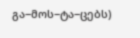გა−მოს−ტა−ცებს)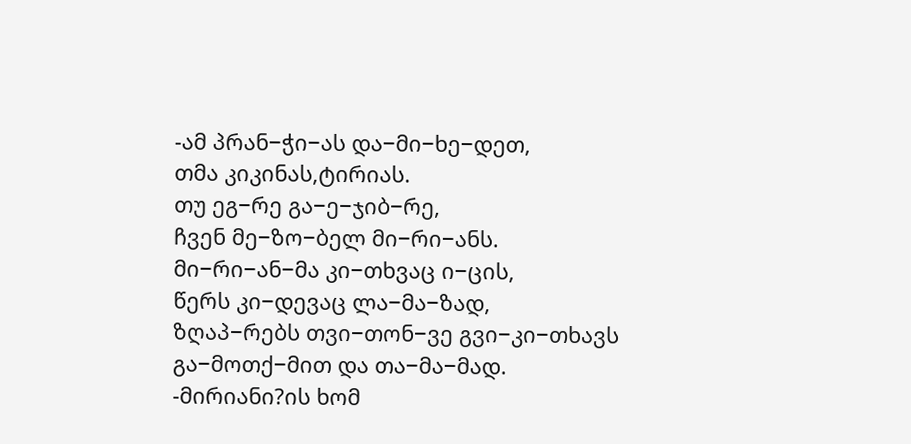-ამ პრან−ჭი−ას და−მი−ხე−დეთ,
თმა კიკინას,ტირიას.
თუ ეგ−რე გა−ე−ჯიბ−რე,
ჩვენ მე−ზო−ბელ მი−რი−ანს.
მი−რი−ან−მა კი−თხვაც ი−ცის,
წერს კი−დევაც ლა−მა−ზად,
ზღაპ−რებს თვი−თონ−ვე გვი−კი−თხავს
გა−მოთქ−მით და თა−მა−მად.
-მირიანი?ის ხომ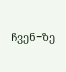ჩვენ−ზე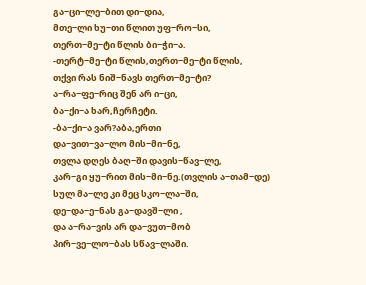გა−ცი−ლე−ბით დი−დია,
მთე−ლი ხუ−თი წლით უფ−რო−სი,
თერთ−მე−ტი წლის ბი−ჭი−ა.
-თერტ−მე−ტი წლის,თერთ−მე−ტი წლის,
თქვი რას ნიშ−ნავს თერთ−მე−ტი?
ა−რა−ფე−რიც შენ არ ი−ცი,
ბა−ქი−ა ხარ,ჩერჩეტი.
-ბა−ქი−ა ვარ?აბა,ერთი
და−ვით−ვა−ლო მის−მი−ნე,
თვლა დღეს ბაღ−ში დავის−წავ−ლე,
კარ−გი ყუ−რით მის−მი−ნე.(თვლის ა−თამ−დე)
სულ მა−ლე კი მეც სკო−ლა−ში,
დე−და−ე−ნას გა−დავშ−ლი ,
და ა−რა−ვის არ და−ვუთ−მობ
პირ−ვე−ლო−ბას სწავ−ლაში.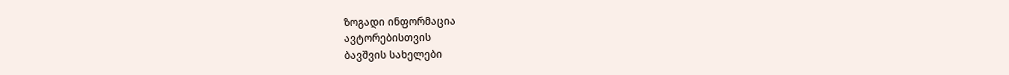ზოგადი ინფორმაცია
ავტორებისთვის
ბავშვის სახელები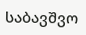საბავშვო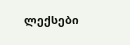ლექსები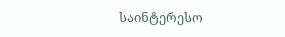საინტერესო